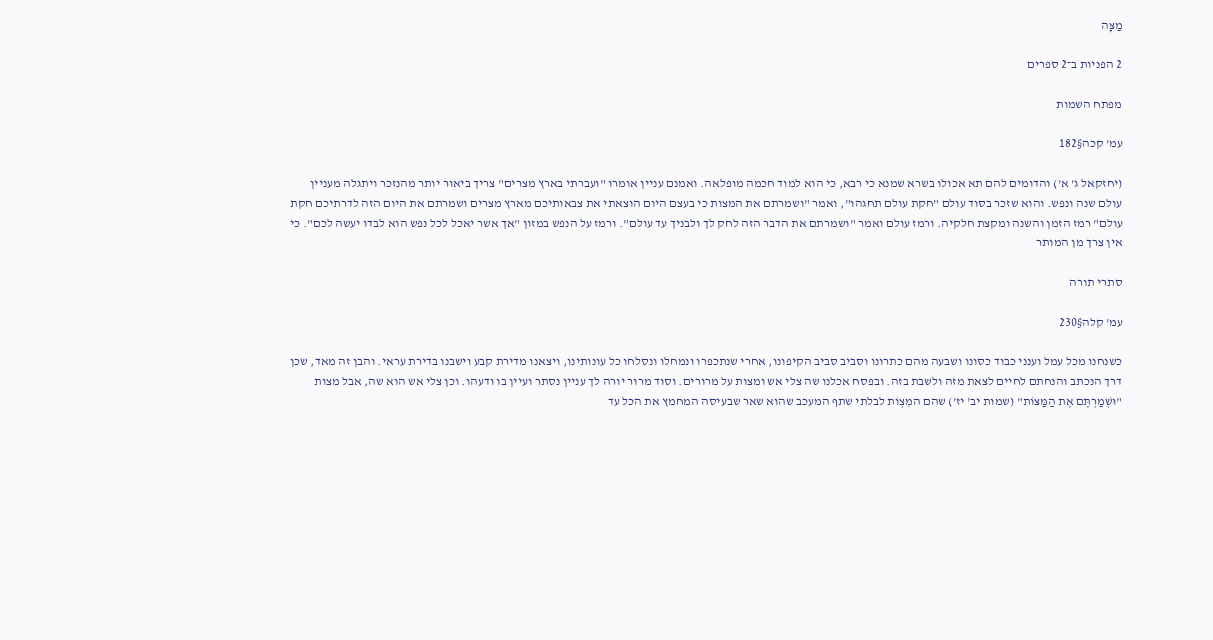מַצָּה

2 הפניות ב־2 ספרים

מפתח השמות

עמ' קכה§182

(יחזקאל ג' א') והדומים להם תא אכולו בשרא שמנא כי רבא, כי הוא למוד חכמה מופלאה. ואמנם עניין אומרו "ועברתי בארץ מצרים" צריך ביאור יותר מהנזכר ויתגלה מעניין עולם שנה ונפש. והוא שזכר בסוד עולם "חקת עולם תחגהו", ואמר "ושמרתם את המצות כי בעצם היום הוצאתי את צבאותיכם מארץ מצרים ושמרתם את היום הזה לדרתיכם חקת עולם" רמז הזמן והשנה ומקצת חלקיה. ורמז עולם ואמר "ושמרתם את הדבר הזה לחק לך ולבניך עד עולם". ורמז על הנפש במזון "אך אשר יאכל לכל נפש הוא לבדו יעשה לכם". כי אין צרך מן המותר

סתרי תורה

עמ' קלה§230

כשנחנו מכל עמל וענני כבוד כסונו ושבעה מהם כתרונו וסביב סביב הקיפונו, אחרי שנתכפרו ונמחלו ונסלחו כל עונותינו, ויצאנו מדירת קבע וישבנו בדירת עראי. והבן זה מאד, שכן דרך הנכתב והנחתם לחיים לצאת מזה ולשבת בזה. ובפסח אכלנו שה צלי אש ומצות על מרורים. וסוד מרור יורה לך עניין נסתר ועיין בו ודעהו. וכן צלי אש הוא שה, אבל מצות "וּשְׁמַרְתֶּם אֶת הַמַּצּוֹת" (שמות יב' יז') שהם המִצְוֹת לבלתי שתף המעכב שהוא שאר שבעיסה המחמץ את הכל עד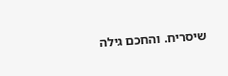שיסריח. והחכם גילה